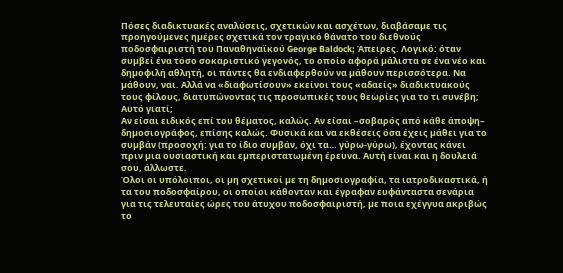Πόσες διαδικτυακές αναλύσεις, σχετικών και ασχέτων, διαβάσαµε τις προηγούµενες ηµέρες σχετικά τον τραγικό θάνατο του διεθνούς ποδοσφαιριστή του Παναθηναϊκού George Baldock; Άπειρες. Λογικό: όταν συµβεί ένα τόσο σοκαριστικό γεγονός, το οποίο αφορά µάλιστα σε ένα νέο και δηµοφιλή αθλητή, οι πάντες θα ενδιαφερθούν να µάθουν περισσότερα. Να µάθουν, ναι. Αλλά να «διαφωτίσουν» εκείνοι τους «αδαείς» διαδικτυακούς τους φίλους, διατυπώνοντας τις προσωπικές τους θεωρίες για το τι συνέβη; Αυτό γιατί;
Αν είσαι ειδικός επί του θέµατος, καλώς. Αν είσαι –σοβαρός από κάθε άποψη– δηµοσιογράφος, επίσης καλώς. Φυσικά και να εκθέσεις όσα έχεις µάθει για το συµβάν (προσοχή: για το ίδιο συµβάν, όχι τα… γύρω-γύρω), έχοντας κάνει πριν µια ουσιαστική και εµπεριστατωµένη έρευνα. Αυτή είναι και η δουλειά σου, άλλωστε.
Όλοι οι υπόλοιποι, οι µη σχετικοί µε τη δηµοσιογραφία, τα ιατροδικαστικά, ή τα του ποδοσφαίρου, οι οποίοι κάθονταν και έγραφαν ευφάνταστα σενάρια για τις τελευταίες ώρες του άτυχου ποδοσφαιριστή, µε ποια εχέγγυα ακριβώς το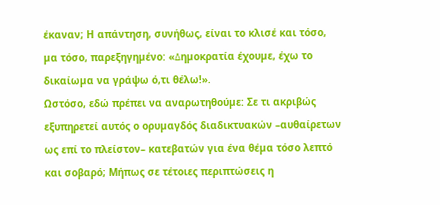έκαναν; Η απάντηση, συνήθως, είναι το κλισέ και τόσο, µα τόσο, παρεξηγηµένο: «∆ηµοκρατία έχουµε, έχω το δικαίωµα να γράψω ό,τι θέλω!».
Ωστόσο, εδώ πρέπει να αναρωτηθούµε: Σε τι ακριβώς εξυπηρετεί αυτός ο ορυµαγδός διαδικτυακών –αυθαίρετων ως επί το πλείστον– κατεβατών για ένα θέµα τόσο λεπτό και σοβαρό; Μήπως σε τέτοιες περιπτώσεις η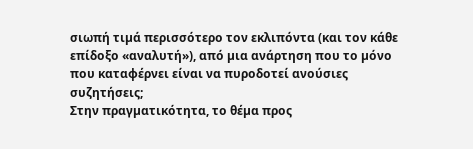σιωπή τιµά περισσότερο τον εκλιπόντα (και τον κάθε επίδοξο «αναλυτή»), από µια ανάρτηση που το µόνο που καταφέρνει είναι να πυροδοτεί ανούσιες συζητήσεις;
Στην πραγµατικότητα, το θέµα προς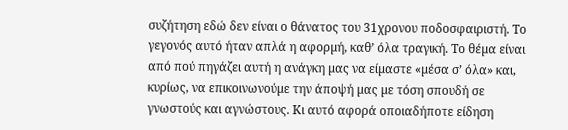συζήτηση εδώ δεν είναι ο θάνατος του 31χρονου ποδοσφαιριστή. Το γεγονός αυτό ήταν απλά η αφορµή, καθ’ όλα τραγική. Το θέµα είναι από πού πηγάζει αυτή η ανάγκη µας να είµαστε «µέσα σ’ όλα» και, κυρίως, να επικοινωνούµε την άποψή µας µε τόση σπουδή σε γνωστούς και αγνώστους. Κι αυτό αφορά οποιαδήποτε είδηση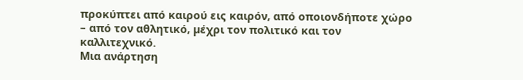προκύπτει από καιρού εις καιρόν, από οποιονδήποτε χώρο – από τον αθλητικό, µέχρι τον πολιτικό και τον καλλιτεχνικό.
Μια ανάρτηση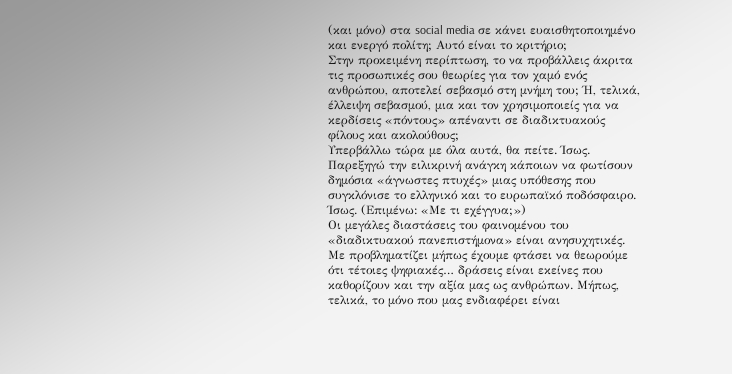(και µόνο) στα social media σε κάνει ευαισθητοποιηµένο και ενεργό πολίτη; Αυτό είναι το κριτήριο;
Στην προκειµένη περίπτωση, το να προβάλλεις άκριτα τις προσωπικές σου θεωρίες για τον χαµό ενός ανθρώπου, αποτελεί σεβασµό στη µνήµη του; Ή, τελικά, έλλειψη σεβασµού, µια και τον χρησιµοποιείς για να κερδίσεις «πόντους» απέναντι σε διαδικτυακούς φίλους και ακολούθους;
Υπερβάλλω τώρα µε όλα αυτά, θα πείτε. Ίσως. Παρεξηγώ την ειλικρινή ανάγκη κάποιων να φωτίσουν δηµόσια «άγνωστες πτυχές» µιας υπόθεσης που συγκλόνισε το ελληνικό και το ευρωπαϊκό ποδόσφαιρο. Ίσως. (Επιµένω: «Με τι εχέγγυα;»)
Οι µεγάλες διαστάσεις του φαινοµένου του «διαδικτυακού πανεπιστήµονα» είναι ανησυχητικές. Με προβληµατίζει µήπως έχουµε φτάσει να θεωρούµε ότι τέτοιες ψηφιακές… δράσεις είναι εκείνες που καθορίζουν και την αξία µας ως ανθρώπων. Μήπως, τελικά, το µόνο που µας ενδιαφέρει είναι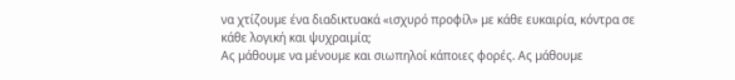να χτίζουµε ένα διαδικτυακά «ισχυρό προφίλ» µε κάθε ευκαιρία, κόντρα σε κάθε λογική και ψυχραιµία;
Ας µάθουµε να µένουµε και σιωπηλοί κάποιες φορές. Ας µάθουµε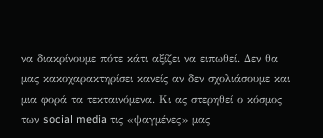να διακρίνουµε πότε κάτι αξίζει να ειπωθεί. Δεν θα µας κακοχαρακτηρίσει κανείς αν δεν σχολιάσουµε και µια φορά τα τεκταινόµενα. Κι ας στερηθεί ο κόσµος των social media τις «ψαγµένες» µας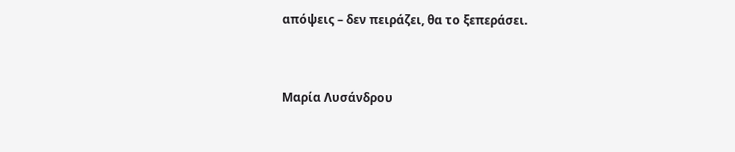απόψεις – δεν πειράζει, θα το ξεπεράσει.



Μαρία Λυσάνδρου